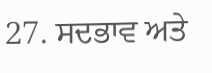27. ਸਦਭਾਵ ਅਤੇ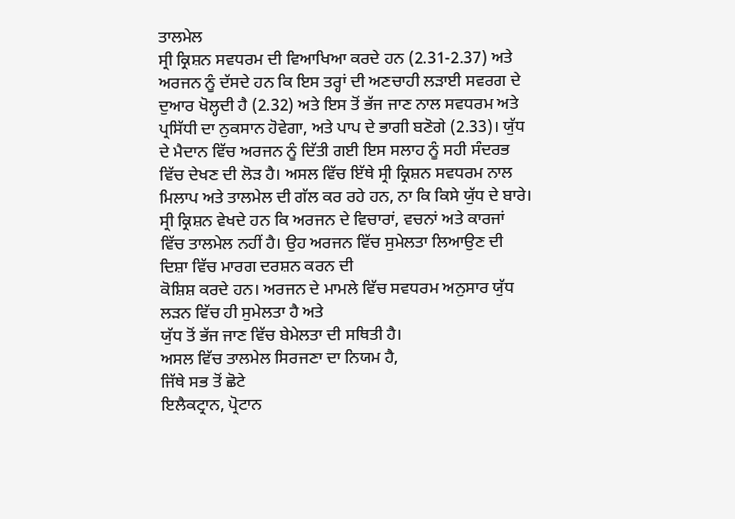ਤਾਲਮੇਲ
ਸ੍ਰੀ ਕ੍ਰਿਸ਼ਨ ਸਵਧਰਮ ਦੀ ਵਿਆਖਿਆ ਕਰਦੇ ਹਨ (2.31-2.37) ਅਤੇ ਅਰਜਨ ਨੂੰ ਦੱਸਦੇ ਹਨ ਕਿ ਇਸ ਤਰ੍ਹਾਂ ਦੀ ਅਣਚਾਹੀ ਲੜਾਈ ਸਵਰਗ ਦੇ ਦੁਆਰ ਖੋਲ੍ਹਦੀ ਹੈ (2.32) ਅਤੇ ਇਸ ਤੋਂ ਭੱਜ ਜਾਣ ਨਾਲ ਸਵਧਰਮ ਅਤੇ ਪ੍ਰਸਿੱਧੀ ਦਾ ਨੁਕਸਾਨ ਹੋਵੇਗਾ, ਅਤੇ ਪਾਪ ਦੇ ਭਾਗੀ ਬਣੋਗੇ (2.33)। ਯੁੱਧ ਦੇ ਮੈਦਾਨ ਵਿੱਚ ਅਰਜਨ ਨੂੰ ਦਿੱਤੀ ਗਈ ਇਸ ਸਲਾਹ ਨੂੰ ਸਹੀ ਸੰਦਰਭ ਵਿੱਚ ਦੇਖਣ ਦੀ ਲੋੜ ਹੈ। ਅਸਲ ਵਿੱਚ ਇੱਥੇ ਸ੍ਰੀ ਕ੍ਰਿਸ਼ਨ ਸਵਧਰਮ ਨਾਲ ਮਿਲਾਪ ਅਤੇ ਤਾਲਮੇਲ ਦੀ ਗੱਲ ਕਰ ਰਹੇ ਹਨ, ਨਾ ਕਿ ਕਿਸੇ ਯੁੱਧ ਦੇ ਬਾਰੇ।
ਸ੍ਰੀ ਕ੍ਰਿਸ਼ਨ ਵੇਖਦੇ ਹਨ ਕਿ ਅਰਜਨ ਦੇ ਵਿਚਾਰਾਂ, ਵਚਨਾਂ ਅਤੇ ਕਾਰਜਾਂ
ਵਿੱਚ ਤਾਲਮੇਲ ਨਹੀਂ ਹੈ। ਉਹ ਅਰਜਨ ਵਿੱਚ ਸੁਮੇਲਤਾ ਲਿਆਉਣ ਦੀ ਦਿਸ਼ਾ ਵਿੱਚ ਮਾਰਗ ਦਰਸ਼ਨ ਕਰਨ ਦੀ
ਕੋਸ਼ਿਸ਼ ਕਰਦੇ ਹਨ। ਅਰਜਨ ਦੇ ਮਾਮਲੇ ਵਿੱਚ ਸਵਧਰਮ ਅਨੁਸਾਰ ਯੁੱਧ ਲੜਨ ਵਿੱਚ ਹੀ ਸੁਮੇਲਤਾ ਹੈ ਅਤੇ
ਯੁੱਧ ਤੋਂ ਭੱਜ ਜਾਣ ਵਿੱਚ ਬੇਮੇਲਤਾ ਦੀ ਸਥਿਤੀ ਹੈ।
ਅਸਲ ਵਿੱਚ ਤਾਲਮੇਲ ਸਿਰਜਣਾ ਦਾ ਨਿਯਮ ਹੈ,
ਜਿੱਥੇ ਸਭ ਤੋਂ ਛੋਟੇ
ਇਲੈਕਟ੍ਰਾਨ, ਪ੍ਰੋਟਾਨ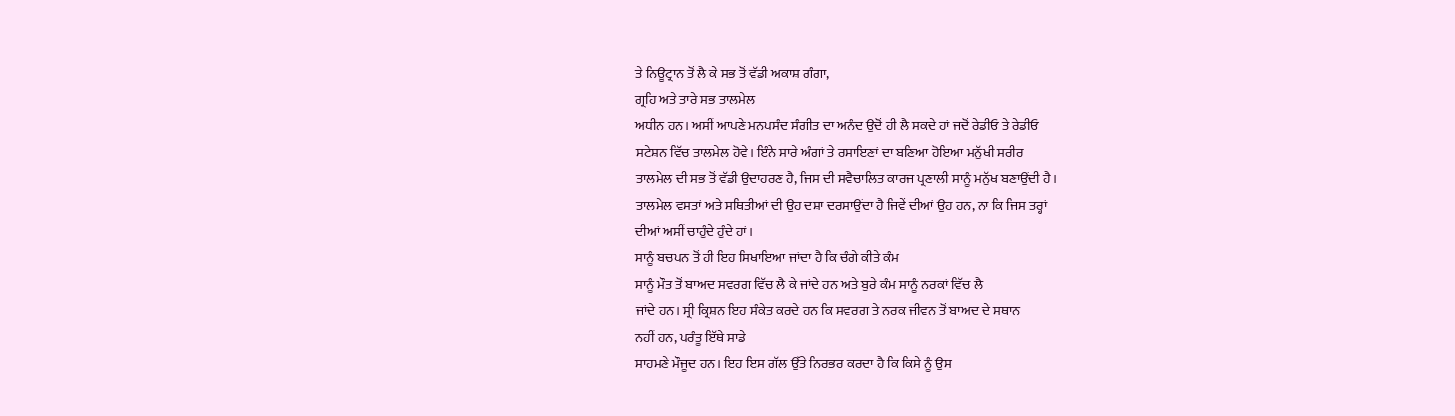ਤੇ ਨਿਊਟ੍ਰਾਨ ਤੋਂ ਲੈ ਕੇ ਸਭ ਤੋਂ ਵੱਡੀ ਅਕਾਸ਼ ਗੰਗਾ,
ਗ੍ਰਹਿ ਅਤੇ ਤਾਰੇ ਸਭ ਤਾਲਮੇਲ
ਅਧੀਨ ਹਨ। ਅਸੀਂ ਆਪਣੇ ਮਨਪਸੰਦ ਸੰਗੀਤ ਦਾ ਅਨੰਦ ਉਦੋਂ ਹੀ ਲੈ ਸਕਦੇ ਹਾਂ ਜਦੋਂ ਰੇਡੀਓ ਤੇ ਰੇਡੀਓ
ਸਟੇਸ਼ਨ ਵਿੱਚ ਤਾਲਮੇਲ ਹੋਵੇ। ਇੰਨੇ ਸਾਰੇ ਅੰਗਾਂ ਤੇ ਰਸਾਇਣਾਂ ਦਾ ਬਣਿਆ ਹੋਇਆ ਮਨੁੱਖੀ ਸਰੀਰ
ਤਾਲਮੇਲ ਦੀ ਸਭ ਤੋਂ ਵੱਡੀ ਉਦਾਹਰਣ ਹੈ, ਜਿਸ ਦੀ ਸਵੈਚਾਲਿਤ ਕਾਰਜ ਪ੍ਰਣਾਲੀ ਸਾਨੂੰ ਮਨੁੱਖ ਬਣਾਉਂਦੀ ਹੈ।
ਤਾਲਮੇਲ ਵਸਤਾਂ ਅਤੇ ਸਥਿਤੀਆਂ ਦੀ ਉਹ ਦਸ਼ਾ ਦਰਸਾਉਂਦਾ ਹੈ ਜਿਵੇਂ ਦੀਆਂ ਉਹ ਹਨ, ਨਾ ਕਿ ਜਿਸ ਤਰ੍ਹਾਂ
ਦੀਆਂ ਅਸੀਂ ਚਾਹੁੰਦੇ ਹੁੰਦੇ ਹਾਂ।
ਸਾਨੂੰ ਬਚਪਨ ਤੋਂ ਹੀ ਇਹ ਸਿਖਾਇਆ ਜਾਂਦਾ ਹੈ ਕਿ ਚੰਗੇ ਕੀਤੇ ਕੰਮ
ਸਾਨੂੰ ਮੌਤ ਤੋਂ ਬਾਅਦ ਸਵਰਗ ਵਿੱਚ ਲੈ ਕੇ ਜਾਂਦੇ ਹਨ ਅਤੇ ਬੁਰੇ ਕੰਮ ਸਾਨੂੰ ਨਰਕਾਂ ਵਿੱਚ ਲੈ
ਜਾਂਦੇ ਹਨ। ਸ੍ਰੀ ਕ੍ਰਿਸ਼ਨ ਇਹ ਸੰਕੇਤ ਕਰਦੇ ਹਨ ਕਿ ਸਵਰਗ ਤੇ ਨਰਕ ਜੀਵਨ ਤੋਂ ਬਾਅਦ ਦੇ ਸਥਾਨ
ਨਹੀਂ ਹਨ, ਪਰੰਤੂ ਇੱਥੇ ਸਾਡੇ
ਸਾਹਮਣੇ ਮੌਜੂਦ ਹਨ। ਇਹ ਇਸ ਗੱਲ ਉੱਤੇ ਨਿਰਭਰ ਕਰਦਾ ਹੈ ਕਿ ਕਿਸੇ ਨੂੰ ਉਸ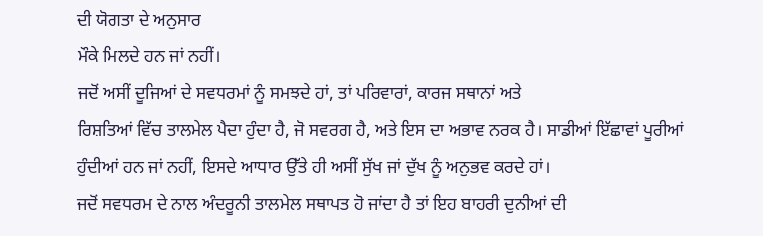ਦੀ ਯੋਗਤਾ ਦੇ ਅਨੁਸਾਰ
ਮੌਕੇ ਮਿਲਦੇ ਹਨ ਜਾਂ ਨਹੀਂ।
ਜਦੋਂ ਅਸੀਂ ਦੂਜਿਆਂ ਦੇ ਸਵਧਰਮਾਂ ਨੂੰ ਸਮਝਦੇ ਹਾਂ, ਤਾਂ ਪਰਿਵਾਰਾਂ, ਕਾਰਜ ਸਥਾਨਾਂ ਅਤੇ
ਰਿਸ਼ਤਿਆਂ ਵਿੱਚ ਤਾਲਮੇਲ ਪੈਦਾ ਹੁੰਦਾ ਹੈ, ਜੋ ਸਵਰਗ ਹੈ, ਅਤੇ ਇਸ ਦਾ ਅਭਾਵ ਨਰਕ ਹੈ। ਸਾਡੀਆਂ ਇੱਛਾਵਾਂ ਪੂਰੀਆਂ
ਹੁੰਦੀਆਂ ਹਨ ਜਾਂ ਨਹੀਂ, ਇਸਦੇ ਆਧਾਰ ਉੱਤੇ ਹੀ ਅਸੀਂ ਸੁੱਖ ਜਾਂ ਦੁੱਖ ਨੂੰ ਅਨੁਭਵ ਕਰਦੇ ਹਾਂ।
ਜਦੋਂ ਸਵਧਰਮ ਦੇ ਨਾਲ ਅੰਦਰੂਨੀ ਤਾਲਮੇਲ ਸਥਾਪਤ ਹੋ ਜਾਂਦਾ ਹੈ ਤਾਂ ਇਹ ਬਾਹਰੀ ਦੁਨੀਆਂ ਦੀ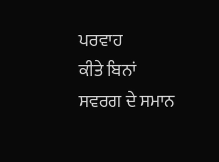ਪਰਵਾਹ
ਕੀਤੇ ਬਿਨਾਂ ਸਵਰਗ ਦੇ ਸਮਾਨ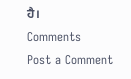ਹੈ।
Comments
Post a Comment